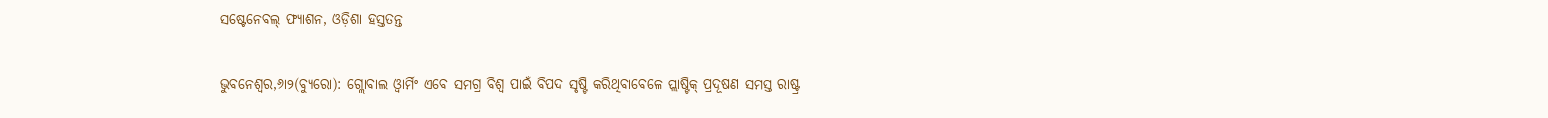ସଷ୍ଟେନେବଲ୍‌ ଫ୍ୟାଶନ, ଓଡ଼ିଶା ହସ୍ତତନ୍ତ

ଭୁବନେଶ୍ୱର,୬ା୨(ବ୍ୟୁରୋ): ଗ୍ଲୋବାଲ ଓ୍ବାର୍ମିଂ ଏବେ ସମଗ୍ର ବିଶ୍ୱ ପାଇଁ ବିପଦ ସୃଷ୍ଟି କରିଥିବାବେଳେ ପ୍ଲାଷ୍ଟିକ୍‌ ପ୍ରଦୂଷଣ ସମସ୍ତ ରାଷ୍ଟ୍ର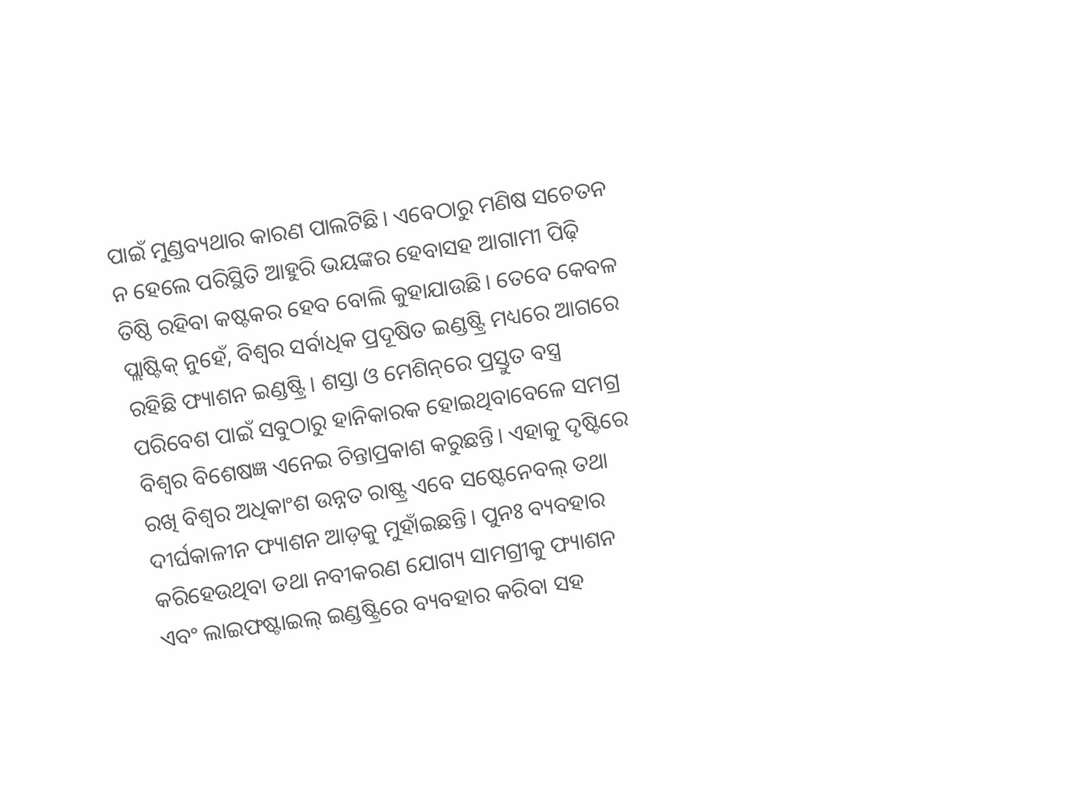ପାଇଁ ମୁଣ୍ଡବ୍ୟଥାର କାରଣ ପାଲଟିଛି। ଏବେଠାରୁ ମଣିଷ ସଚେତନ ନ ହେଲେ ପରିସ୍ଥିତି ଆହୁରି ଭୟଙ୍କର ହେବାସହ ଆଗାମୀ ପିଢ଼ି ତିଷ୍ଠି ରହିବା କଷ୍ଟକର ହେବ ବୋଲି କୁହାଯାଉଛି। ତେବେ କେବଳ ପ୍ଲାଷ୍ଟିକ୍‌ ନୁହେଁ, ବିଶ୍ୱର ସର୍ବାଧିକ ପ୍ରଦୂଷିତ ଇଣ୍ଡଷ୍ଟ୍ରି ମଧ୍ୟରେ ଆଗରେ ରହିଛି ଫ୍ୟାଶନ ଇଣ୍ଡଷ୍ଟ୍ରି। ଶସ୍ତା ଓ ମେଶିନ୍‌ରେ ପ୍ରସ୍ତୁତ ବସ୍ତ୍ର ପରିବେଶ ପାଇଁ ସବୁଠାରୁ ହାନିକାରକ ହୋଇଥିବାବେଳେ ସମଗ୍ର ବିଶ୍ୱର ବିଶେଷଜ୍ଞ ଏନେଇ ଚିନ୍ତାପ୍ରକାଶ କରୁଛନ୍ତି। ଏହାକୁ ଦୃଷ୍ଟିରେ ରଖି ବିଶ୍ୱର ଅଧିକାଂଶ ଉନ୍ନତ ରାଷ୍ଟ୍ର ଏବେ ସଷ୍ଟେନେବଲ୍‌ ତଥା ଦୀର୍ଘକାଳୀନ ଫ୍ୟାଶନ ଆଡ଼କୁ ମୁହାଁଇଛନ୍ତି। ପୁନଃ ବ୍ୟବହାର କରିହେଉଥିବା ତଥା ନବୀକରଣ ଯୋଗ୍ୟ ସାମଗ୍ରୀକୁ ଫ୍ୟାଶନ ଏବଂ ଲାଇଫଷ୍ଟାଇଲ୍‌ ଇଣ୍ଡଷ୍ଟ୍ରିରେ ବ୍ୟବହାର କରିବା ସହ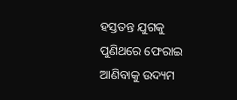ହସ୍ତତନ୍ତ ଯୁଗକୁ ପୁଣିଥରେ ଫେରାଇ ଆଣିବାକୁ ଉଦ୍ୟମ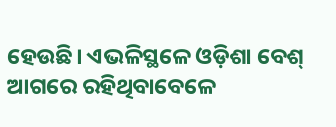ହେଉଛି। ଏଭଳିସ୍ଥଳେ ଓଡ଼ିଶା ବେଶ୍‌ ଆଗରେ ରହିଥିବାବେଳେ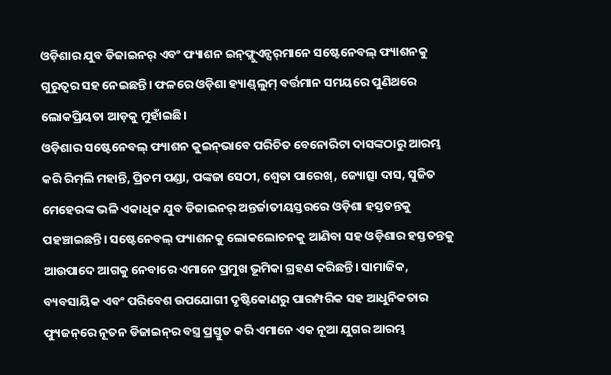ଓଡ଼ିଶାର ଯୁବ ଡିଜାଇନର୍‌ ଏବଂ ଫ୍ୟାଶନ ଇନ୍‌ଫ୍ଲୁଏନ୍ସର୍‌ମାନେ ସଷ୍ଟେନେବଲ୍‌ ଫ୍ୟାଶନକୁ ଗୁରୁତ୍ୱର ସହ ନେଇଛନ୍ତି। ଫଳରେ ଓଡ଼ିଶା ହ୍ୟାଣ୍ଡ୍‌ଲୁମ୍‌ ବର୍ତ୍ତମାନ ସମୟରେ ପୁଣିଥରେ ଲୋକପ୍ରିୟତା ଆଡ଼କୁ ମୁହାଁଇଛି।
ଓଡ଼ିଶାର ସଷ୍ଟେନେବଲ୍‌ ଫ୍ୟାଶନ କୁଇନ୍‌ଭାବେ ପରିଚିତ ବେନୋରିଟା ଦାସଙ୍କଠାରୁ ଆରମ୍ଭ କରି ରିମ୍‌ଲି ମହାନ୍ତି, ପ୍ରିତମ ପଣ୍ଡା, ପଙ୍କଜା ସେଠୀ, ଶ୍ୱେତା ପାରେଖ୍‌, ଜ୍ୟୋତ୍ସା ଦାସ, ସୁଜିତ ମେହେରଙ୍କ ଭଳି ଏକାଧିକ ଯୁବ ଡିଜାଇନର୍‌ ଅନ୍ତର୍ଜାତୀୟସ୍ତରରେ ଓଡ଼ିଶା ହସ୍ତତନ୍ତକୁ ପହଞ୍ଚାଇଛନ୍ତି। ସଷ୍ଟେନେବଲ୍‌ ଫ୍ୟାଶନକୁ ଲୋକଲୋଚନକୁ ଆଣିବା ସହ ଓଡ଼ିଶାର ହସ୍ତତନ୍ତକୁ ଆଉପାଦେ ଆଗକୁ ନେବାରେ ଏମାନେ ପ୍ରମୁଖ ଭୂମିକା ଗ୍ରହଣ କରିଛନ୍ତି। ସାମାଜିକ, ବ୍ୟବସାୟିକ ଏବଂ ପରିବେଶ ଉପଯୋଗୀ ଦୃଷ୍ଟିକୋଣରୁ ପାରମ୍ପରିକ ସହ ଆଧୁନିକତାର ଫ୍ୟୁଜନ୍‌ରେ ନୂତନ ଡିଜାଇନ୍‌ର ବସ୍ତ୍ର ପ୍ରସ୍ତୁତ କରି ଏମାନେ ଏକ ନୂଆ ଯୁଗର ଆରମ୍ଭ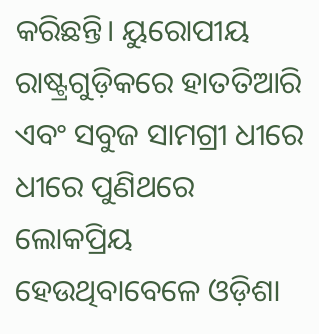କରିଛନ୍ତି। ୟୁରୋପୀୟ ରାଷ୍ଟ୍ରଗୁଡ଼ିକରେ ହାତତିଆରି ଏବଂ ସବୁଜ ସାମଗ୍ରୀ ଧୀରେ ଧୀରେ ପୁଣିଥରେ ଲୋକପ୍ରିୟ ହେଉଥିବାବେଳେ ଓଡ଼ିଶା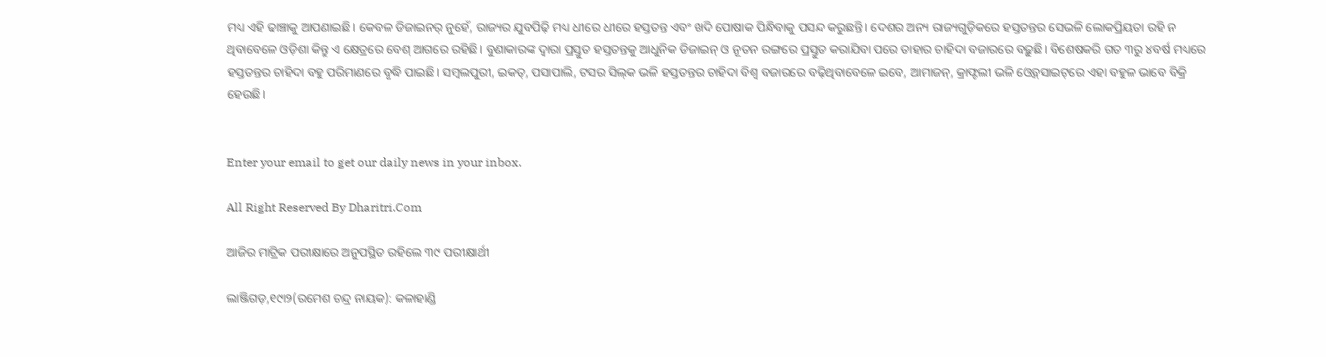ମଧ୍ୟ ଏହି ଢାଞ୍ଚାକୁ ଆପଣାଇଛି। କେବଳ ଡିଜାଇନର୍‌ ନୁହେଁ, ରାଜ୍ୟର ଯୁବପିଢ଼ି ମଧ୍ୟ ଧୀରେ ଧୀରେ ହସ୍ତତନ୍ତ ଏବଂ ଖଦି ପୋଷାକ ପିନ୍ଧିବାକୁ ପସନ୍ଦ କରୁଛନ୍ତି। ଦେଶର ଅନ୍ୟ ରାଜ୍ୟଗୁଡ଼ିକରେ ହସ୍ତତନ୍ତର ସେଭଳି ଲୋକପ୍ରିୟତା ରହି ନ ଥିବାବେଳେ ଓଡ଼ିଶା କିନ୍ତୁ ଏ କ୍ଷେତ୍ରରେ ବେଶ୍‌ ଆଗରେ ରହିଛି। ବୁଣାକାରଙ୍କ ଦ୍ୱାରା ପ୍ରସ୍ତୁତ ହସ୍ତତନ୍ତକୁ ଆଧୁନିକ ଡିଜାଇନ୍‌ ଓ ନୂତନ ରଙ୍ଗରେ ପ୍ରସ୍ତୁତ କରାଯିବା ପରେ ତାହାର ଚାହିଦା ବଜାରରେ ବଢ଼ୁଛି। ବିଶେଷକରି ଗତ ୩ରୁ ୪ବର୍ଷ ମଧ୍ୟରେ ହସ୍ତତନ୍ତର ଚାହିଦା ବହୁ ପରିମାଣରେ ବୃଦ୍ଧି ପାଇଛି। ସମ୍ବଲପୁରୀ, ଇକତ୍‌, ପସାପାଲି, ଟସର ସିଲ୍‌କ ଭଳି ହସ୍ତତନ୍ତର ଚାହିଦା ବିଶ୍ୱ ବଜାରରେ ବଢ଼ିଥିବାବେଳେ ଇବେ, ଆମାଜନ୍‌, କ୍ରାଫ୍ଟଲୀ ଭଳି ଓ୍ବେବ୍‌ସାଇଟ୍‌ରେ ଏହା ବହୁଳ ଭାବେ ବିକ୍ରି ହେଉଛି।


Enter your email to get our daily news in your inbox.

All Right Reserved By Dharitri.Com

ଆଜିର ମାଟ୍ରିକ ପରୀକ୍ଷାରେ ଅନୁପସ୍ଥିତ ରହିଲେ ୩୯ ପରୀକ୍ଷାର୍ଥୀ

ଲାଞ୍ଜିଗଡ଼,୧୯ା୨(ରମେଶ ଚନ୍ଦ୍ର ନାୟକ): କଳାହାଣ୍ଡି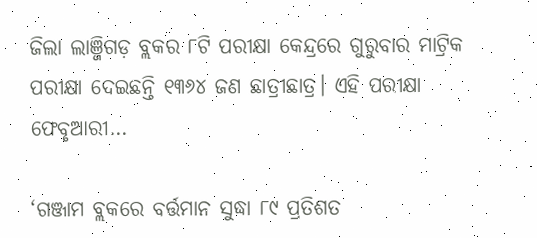ଜିଲା ଲାଞ୍ଜିଗଡ଼ ବ୍ଲକର ୮ଟି ପରୀକ୍ଷା କେନ୍ଦ୍ରରେ ଗୁରୁବାର ମାଟ୍ରିକ ପରୀକ୍ଷା ଦେଇଛନ୍ତି ୧୩୬୪ ଜଣ ଛାତ୍ରୀଛାତ୍ର। ଏହି ପରୀକ୍ଷା ଫେବୃଆରୀ…

‘ଗଞ୍ଜାମ ବ୍ଲକରେ ବର୍ତ୍ତମାନ ସୁଦ୍ଧା ୮୯ ପ୍ରତିଶତ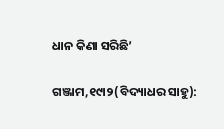ଧାନ କିଣା ସରିଛି’

ଗଞ୍ଜାମ,୧୯ା୨(ବିଦ୍ୟାଧର ସାହୁ):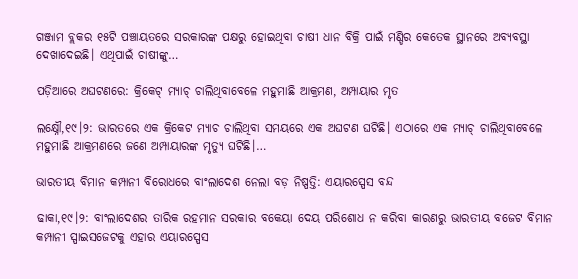ଗଞ୍ଜାମ ବ୍ଲକର ୧୫ଟି ପଞ୍ଚାୟତରେ ସରକାରଙ୍କ ପକ୍ଷରୁ ହୋଇଥିବା ଚାଷୀ ଧାନ ବିକ୍ରି ପାଇଁ ମଣ୍ଡିର କେତେକ ସ୍ଥାନରେ ଅବ୍ୟବସ୍ଥା ଦେଖାଦେଇଛି। ଏଥିପାଇଁ ଚାଷୀଙ୍କୁ…

ପଡ଼ିଆରେ ଅଘଟଣରେ: କ୍ରିକେଟ୍‌ ମ୍ୟାଚ୍‌ ଚାଲିଥିବାବେଳେ ମହୁମାଛି ଆକ୍ରମଣ, ଅମ୍ପାୟାର ମୃତ

ଲକ୍ଷ୍ନୌ,୧୯।୨: ଭାରତରେ ଏକ କ୍ରିକେଟ ମ୍ୟାଚ ଚାଲିଥିବା ସମୟରେ ଏକ ଅଘଟଣ ଘଟିଛି। ଏଠାରେ ଏକ ମ୍ୟାଚ୍‌ ଚାଲିଥିବାବେଳେ ମହୁମାଛି ଆକ୍ରମଣରେ ଜଣେ ଅମ୍ପାୟାରଙ୍କ ମୃତ୍ୟୁ ଘଟିଛି।…

ଭାରତୀୟ ବିମାନ କମ୍ପାନୀ ବିରୋଧରେ ବାଂଲାଦେଶ ନେଲା ବଡ଼ ନିଷ୍ପତ୍ତି: ଏୟାରସ୍ପେସ ବନ୍ଦ

ଢାକା,୧୯।୨: ବାଂଲାଦେଶର ତାରିକ ରହମାନ ସରକାର ବକେୟା ଦେୟ ପରିଶୋଧ ନ କରିବା କାରଣରୁ ଭାରତୀୟ ବଜେଟ ବିମାନ କମ୍ପାନୀ ସ୍ପାଇସଜେଟକୁ ଏହାର ଏୟାରସ୍ପେସ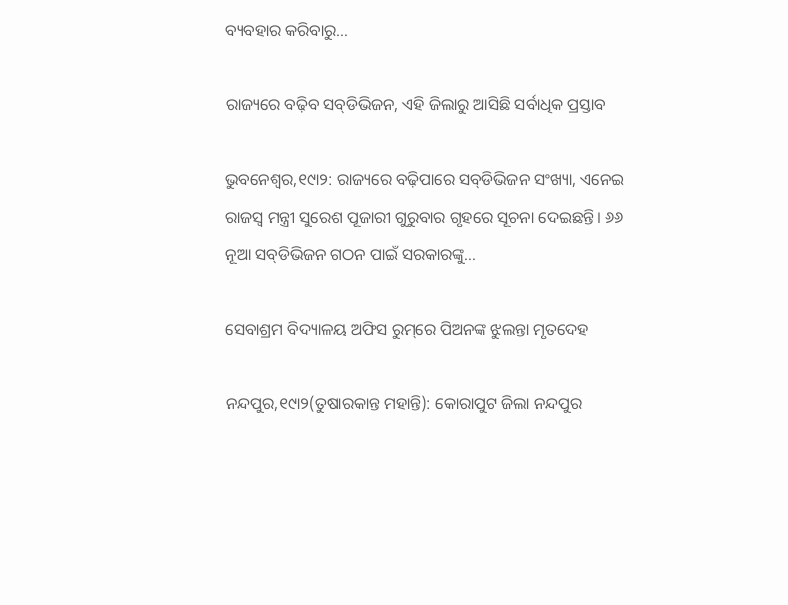ବ୍ୟବହାର କରିବାରୁ…

ରାଜ୍ୟରେ ବଢ଼ିବ ସବ୍‌ଡିଭିଜନ, ଏହି ଜିଲାରୁ ଆସିଛି ସର୍ବାଧିକ ପ୍ରସ୍ତାବ

ଭୁବନେଶ୍ୱର,୧୯ା୨: ରାଜ୍ୟରେ ବଢ଼ିପାରେ ସବ୍‌ଡିଭିଜନ ସଂଖ୍ୟା, ଏନେଇ ରାଜସ୍ବ ମନ୍ତ୍ରୀ ସୁରେଶ ପୂଜାରୀ ଗୁରୁବାର ଗୃହରେ ସୂଚନା ଦେଇଛନ୍ତି। ୬୬ ନୂଆ ସବ୍‌ଡିଭିଜନ ଗଠନ ପାଇଁ ସରକାରଙ୍କୁ…

ସେବାଶ୍ରମ ବିଦ୍ୟାଳୟ ଅଫିସ ରୁମ୍‌ରେ ପିଅନଙ୍କ ଝୁଲନ୍ତା ମୃତଦେହ

ନନ୍ଦପୁର,୧୯ା୨(ତୁଷାରକାନ୍ତ ମହାନ୍ତି): କୋରାପୁଟ ଜିଲା ନନ୍ଦପୁର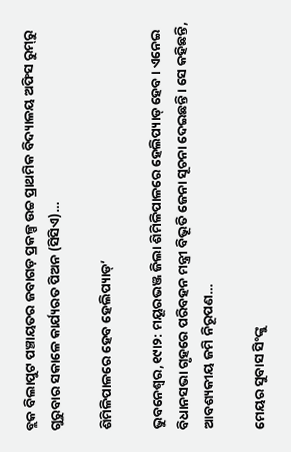ବ୍ଲକ ବିଲାପୁଟ ପଞ୍ଚାୟତର ଜବାଗଡ଼ ପ୍ରକଳ୍ପ ଉଚ୍ଚ ପ୍ରାଥମିକ ବିଦ୍ୟାଳୟ ଅଫିସ ରୁମ୍‌ରୁ ଗୁରୁବାର ସକାଳେ କାର୍ଯ୍ୟରତ ପିଅନ (ସିସିଏ)…

ଶିମିଳିପାଳରେ ହେବ ହେଲିପ୍ୟାଡ୍‌’

ଭୁବନେଶ୍ୱର,୧୯ା୨: ମୟୂରଭଞ୍ଜ ଜିଲା ଶିମିଳିପାଳରେ ହେଲିପ୍ୟାଡ୍‌ ହେବ। ଏନେଇ ବିଧାନସଭା ଗୃହରେ ପରିବହନ ମନ୍ତ୍ରୀ ବିଭୂତି ଜେନା ସୂଚନା ଦେଇଛନ୍ତି। ସେ କହିଛନ୍ତି, ଆବଶ୍ୟକୀୟ ଜମି ନିରୂପଣ…

ମେୟର ସୁବାସ ସିଂଙ୍କୁ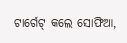ଟାର୍ଗେଟ୍‌ କଲେ ସୋଫିଆ,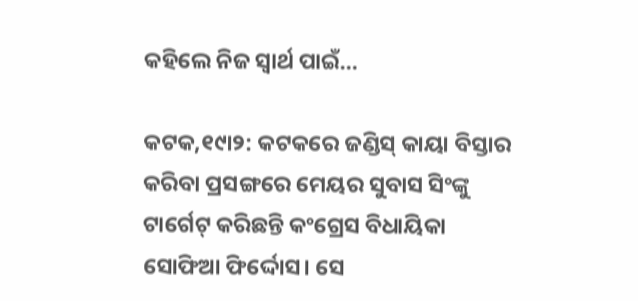କହିଲେ ନିଜ ସ୍ବାର୍ଥ ପାଇଁ…

କଟକ,୧୯ା୨: କଟକରେ ଜଣ୍ଡିସ୍‌ କାୟା ବିସ୍ତାର କରିବା ପ୍ରସଙ୍ଗରେ ମେୟର ସୁବାସ ସିଂଙ୍କୁ ଟାର୍ଗେଟ୍‌ କରିଛନ୍ତି କଂଗ୍ରେସ ବିଧାୟିକା ସୋଫିଆ ଫିର୍ଦ୍ଦୋସ। ସେ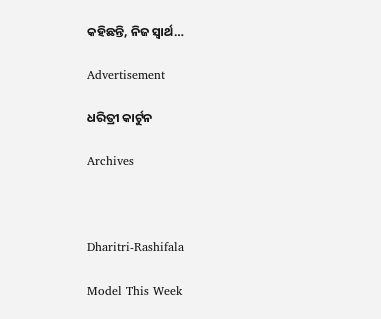କହିଛନ୍ତି, ନିଜ ସ୍ବାର୍ଥ…

Advertisement

ଧରିତ୍ରୀ କାର୍ଟୁନ

Archives



Dharitri-Rashifala

Model This Week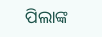ପିଲାଙ୍କ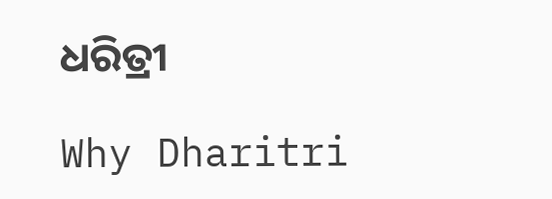ଧରିତ୍ରୀ

Why Dharitri